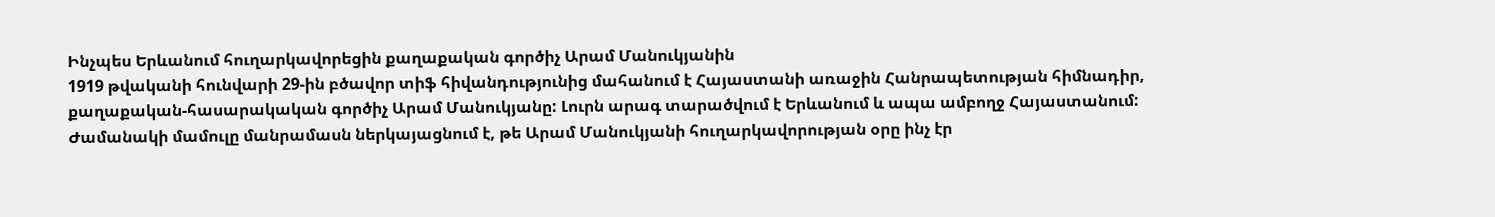Ինչպես Երևանում հուղարկավորեցին քաղաքական գործիչ Արամ Մանուկյանին
1919 թվականի հունվարի 29-ին բծավոր տիֆ հիվանդությունից մահանում է Հայաստանի առաջին Հանրապետության հիմնադիր, քաղաքական-հասարակական գործիչ Արամ Մանուկյանը: Լուրն արագ տարածվում է Երևանում և ապա ամբողջ Հայաստանում:
Ժամանակի մամուլը մանրամասն ներկայացնում է, թե Արամ Մանուկյանի հուղարկավորության օրը ինչ էր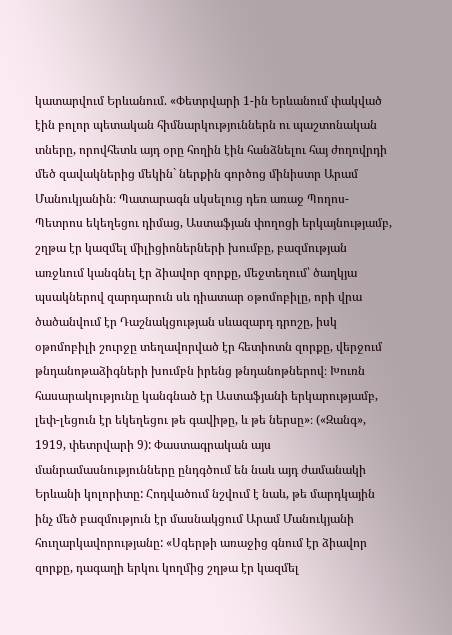կատարվում Երևանում. «Փետրվարի 1-ին Երևանում փակված էին բոլոր պետական հիմնարկություններն ու պաշտոնական տները, որովհետև այդ օրը հողին էին հանձնելու հայ ժողովրդի մեծ զավակներից մեկին` ներքին գործոց մինիստր Արամ Մանուկյանին։ Պատարագն սկսելուց դեռ առաջ Պողոս-Պետրոս եկեղեցու դիմաց, Աստաֆյան փողոցի երկայնությամբ, շղթա էր կազմել միլիցիոներների խումբը, բազմության առջևում կանգնել էր ձիավոր զորքը, մեջտեղում՝ ծաղկյա պսակներով զարդարուն սև դիատար օթոմոբիլը, որի վրա ծածանվում էր Դաշնակցության սևազարդ դրոշը, իսկ օթոմոբիլի շուրջը տեղավորված էր հետիոտն զորքը, վերջում թնդանոթաձիգների խումբն իրենց թնդանոթներով։ Խուռն հասարակությունը կանգնած էր Աստաֆյանի երկարությամբ, լեփ-լեցուն էր եկեղեցու թե գավիթը, և թե ներսը»։ («Զանգ», 1919, փետրվարի 9): Փաստագրական այս մանրամասնությունները ընդգծում են նաև այդ ժամանակի Երևանի կոլորիտը: Հոդվածում նշվում է նաև, թե մարդկային ինչ մեծ բազմություն էր մասնակցում Արամ Մանուկյանի հուղարկավորությանը: «Սգերթի առաջից գնում էր ձիավոր զորքը, դագաղի երկու կողմից շղթա էր կազմել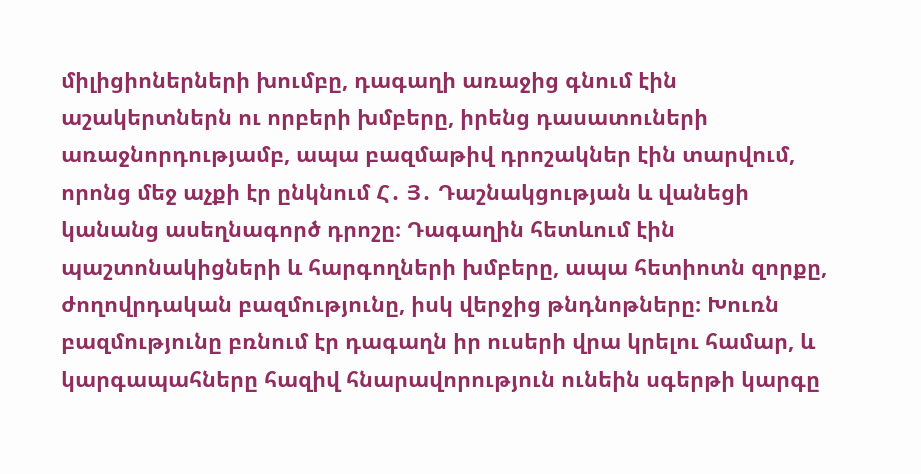միլիցիոներների խումբը, դագաղի առաջից գնում էին աշակերտներն ու որբերի խմբերը, իրենց դասատուների առաջնորդությամբ, ապա բազմաթիվ դրոշակներ էին տարվում, որոնց մեջ աչքի էր ընկնում Հ․ Յ․ Դաշնակցության և վանեցի կանանց ասեղնագործ դրոշը։ Դագաղին հետևում էին պաշտոնակիցների և հարգողների խմբերը, ապա հետիոտն զորքը, ժողովրդական բազմությունը, իսկ վերջից թնդնոթները։ Խուռն բազմությունը բռնում էր դագաղն իր ուսերի վրա կրելու համար, և կարգապահները հազիվ հնարավորություն ունեին սգերթի կարգը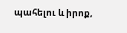պահելու և իրոք,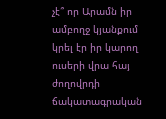չէ՞ որ Արամն իր ամբողջ կյանքում կրել էր իր կարող ուսերի վրա հայ ժողովրդի ճակատագրական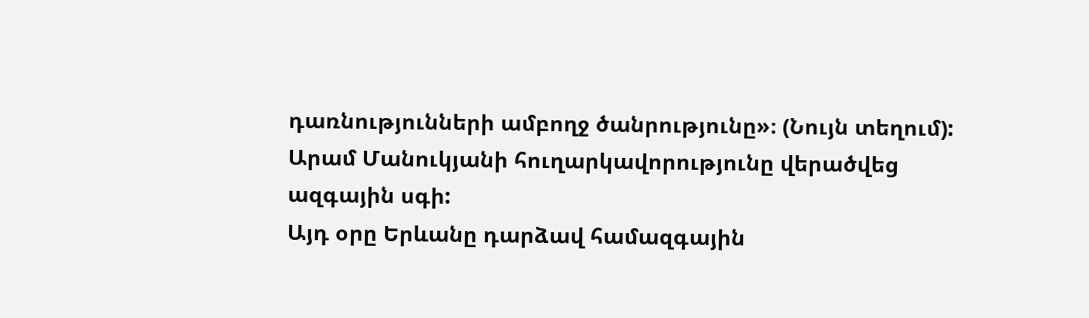դառնությունների ամբողջ ծանրությունը»։ (Նույն տեղում): Արամ Մանուկյանի հուղարկավորությունը վերածվեց ազգային սգի:
Այդ օրը Երևանը դարձավ համազգային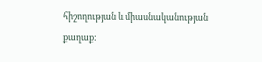հիշողության և միասնականության քաղաք: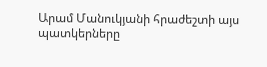Արամ Մանուկյանի հրաժեշտի այս պատկերները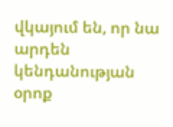վկայում են, որ նա արդեն կենդանության օրոք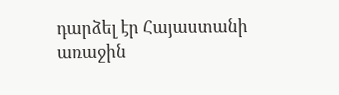դարձել էր Հայաստանի առաջին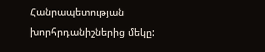Հանրապետության խորհրդանիշներից մեկը: